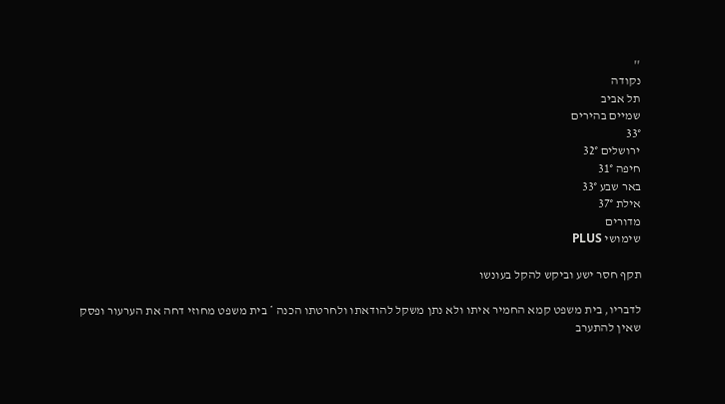''
נקודה
תל אביב
שמיים בהירים
33°
ירושלים 32°
חיפה 31°
באר שבע 33°
אילת 37°
מדורים
שימושי PLUS

תקף חסר ישע וביקש להקל בעונשו

לדבריו, בית משפט קמא החמיר איתו ולא נתן משקל להודאתו ולחרטתו הכנה * בית משפט מחוזי דחה את הערעור ופסק שאין להתערב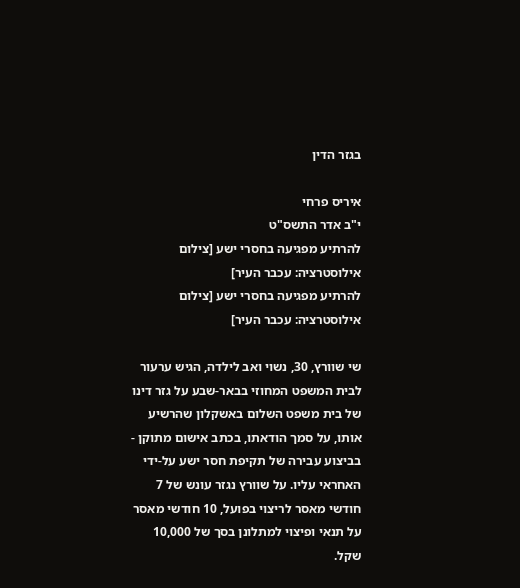בגזר הדין

איריס פרחי
י"ב אדר התשס"ט
להרתיע מפגיעה בחסרי ישע [צילום אילוסטרציה: עכבר העיר]
להרתיע מפגיעה בחסרי ישע [צילום אילוסטרציה: עכבר העיר]

שי שוורץ, 30, נשוי ואב לילדה, הגיש ערעור לבית המשפט המחוזי בבאר-שבע על גזר דינו של בית משפט השלום באשקלון שהרשיע אותו, על סמך הודאתו, בכתב אישום מתוקן - בביצוע עבירה של תקיפת חסר ישע על-ידי האחראי עליו. על שוורץ נגזר עונש של 7 חודשי מאסר לריצוי בפועל, 10 חודשי מאסר על תנאי ופיצוי למתלונן בסך של 10,000 שקל.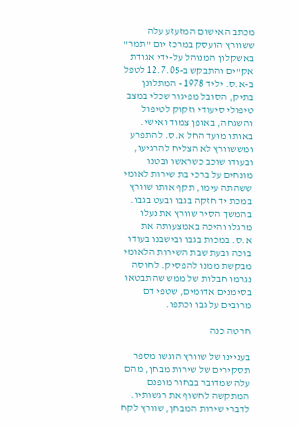מכתב האישום המזעזע עלה ששוורץ הועסק במרכז יום "תמר" באשקלון המנוהל על-ידי אגודת אק"ים והתבקש ב-12.7.05 לטפל ב-א.ס. יליד 1978 - המתלונן בתיק, הסובל מפיגור שכלי במצב טיפולי סיעודי וזקוק לטיפול והשגחה, באופן צמוד ואישי. באותו מועד החל א.ס. להתפרע ומששוורץ לא הצליח להרגיעו, ובעודו שוכב כשראשו ובטנו מונחים על ברכי בת שירות לאומי ששהתה עימו, תקף אותו שוורץ במכת יד חזקה בגבו ובעט בגבו. בהמשך הסיר שוורץ את נעלו מרגלו והיכה באמצעותה את א.ס. במכות בגבו ובישבנו בעודו בוכה ובעת שבת השירות הלאומי מבקשת ממנו להפסיק. לחוסה נגרמו חבלות של ממש שהתבטאו בסימנים אדומים, שטפי דם מרובים על גבו וכתפו.

חרטה כנה

בעניינו של שוורץ הוגשו מספר תסקירים של שירות מבחן, מהם עלה שמדובר בבחור מופנם המתקשה לחשוף את רגשותיו. לדברי שירות המבחן, שוורץ לקח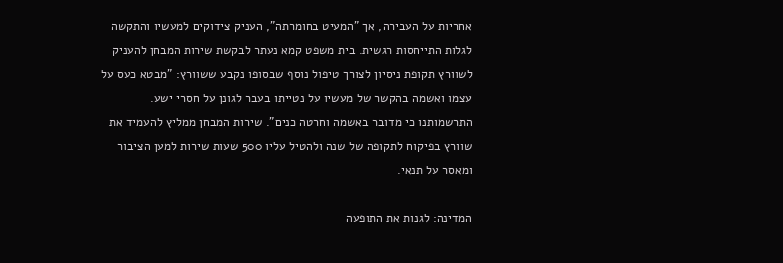אחריות על העבירה, אך "המעיט בחומרתה", העניק צידוקים למעשיו והתקשה לגלות התייחסות רגשית. בית משפט קמא נעתר לבקשת שירות המבחן להעניק לשוורץ תקופת ניסיון לצורך טיפול נוסף שבסופו נקבע ששוורץ: "מבטא כעס על עצמו ואשמה בהקשר של מעשיו על נטייתו בעבר לגונן על חסרי ישע. התרשמותנו כי מדובר באשמה וחרטה כנים". שירות המבחן ממליץ להעמיד את שוורץ בפיקוח לתקופה של שנה ולהטיל עליו 500 שעות שירות למען הציבור ומאסר על תנאי.

המדינה: לגנות את התופעה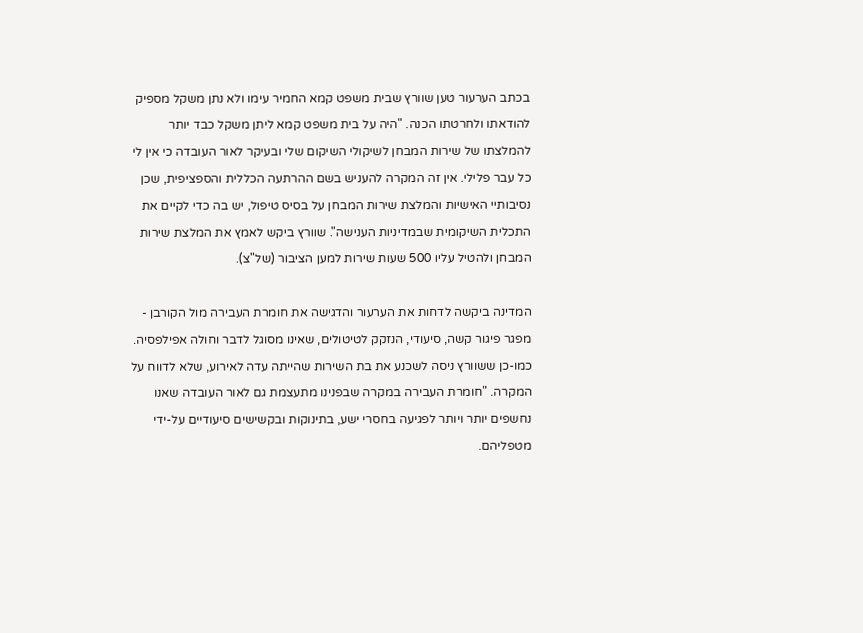בכתב הערעור טען שוורץ שבית משפט קמא החמיר עימו ולא נתן משקל מספיק להודאתו ולחרטתו הכנה. "היה על בית משפט קמא ליתן משקל כבד יותר להמלצתו של שירות המבחן לשיקולי השיקום שלי ובעיקר לאור העובדה כי אין לי כל עבר פלילי. אין זה המקרה להעניש בשם ההרתעה הכללית והספציפית, שכן נסיבותיי האישיות והמלצת שירות המבחן על בסיס טיפול, יש בה כדי לקיים את התכלית השיקומית שבמדיניות הענישה". שוורץ ביקש לאמץ את המלצת שירות המבחן ולהטיל עליו 500 שעות שירות למען הציבור (של"צ).

המדינה ביקשה לדחות את הערעור והדגישה את חומרת העבירה מול הקורבן - מפגר פיגור קשה, סיעודי, הנזקק לטיטולים, שאינו מסוגל לדבר וחולה אפילפסיה. כמו-כן ששוורץ ניסה לשכנע את בת השירות שהייתה עדה לאירוע, שלא לדווח על המקרה. "חומרת העבירה במקרה שבפנינו מתעצמת גם לאור העובדה שאנו נחשפים יותר ויותר לפגיעה בחסרי ישע, בתינוקות ובקשישים סיעודיים על-ידי מטפליהם.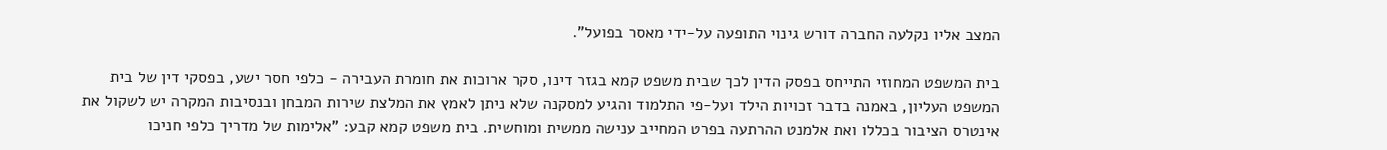המצב אליו נקלעה החברה דורש גינוי התופעה על-ידי מאסר בפועל".

בית המשפט המחוזי התייחס בפסק הדין לכך שבית משפט קמא בגזר דינו, סקר ארוכות את חומרת העבירה - כלפי חסר ישע, בפסקי דין של בית המשפט העליון, באמנה בדבר זכויות הילד ועל-פי התלמוד והגיע למסקנה שלא ניתן לאמץ את המלצת שירות המבחן ובנסיבות המקרה יש לשקול את אינטרס הציבור בכללו ואת אלמנט ההרתעה בפרט המחייב ענישה ממשית ומוחשית. בית משפט קמא קבע: "אלימות של מדריך כלפי חניכו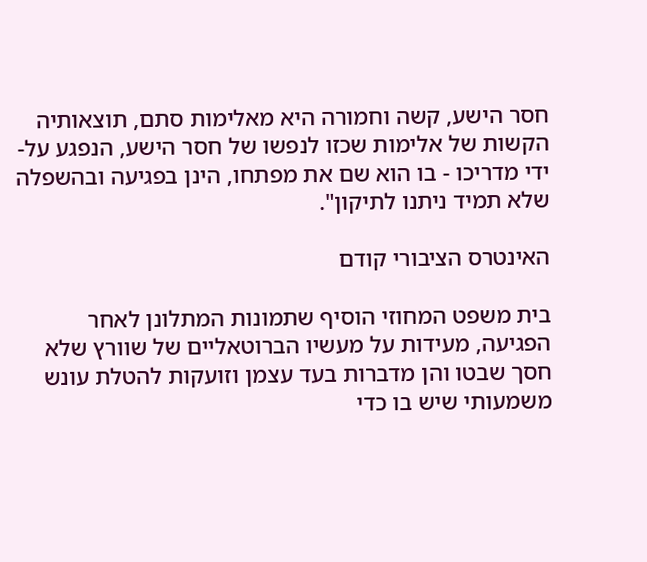חסר הישע, קשה וחמורה היא מאלימות סתם, תוצאותיה הקשות של אלימות שכזו לנפשו של חסר הישע, הנפגע על-ידי מדריכו - בו הוא שם את מפתחו, הינן בפגיעה ובהשפלה שלא תמיד ניתנו לתיקון".

האינטרס הציבורי קודם

בית משפט המחוזי הוסיף שתמונות המתלונן לאחר הפגיעה, מעידות על מעשיו הברוטאליים של שוורץ שלא חסך שבטו והן מדברות בעד עצמן וזועקות להטלת עונש משמעותי שיש בו כדי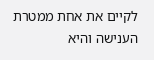לקיים את אחת ממטרת הענישה והיא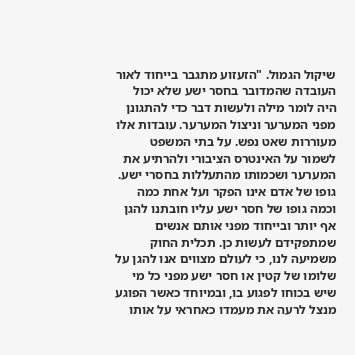שיקול הגמול. "הזעזוע מתגבר בייחוד לאור העובדה שהמדובר בחסר ישע שלא יכול היה לומר מילה ולעשות דבר כדי להתגונן מפני המערער וניצול המערער. עובדות אלו מעוררות שאט נפש. על בתי המשפט לשמור על האינטרס הציבורי ולהרתיע את המערער ושכמותו מהתעללות בחסרי ישע. גופו של אדם אינו הפקר ועל אחת כמה וכמה גופו של חסר ישע עליו חובתנו להגן אף יותר ובייחוד מפני אותם אנשים שמתפקידם לעשות כן. תכלית החוק משמיעה לנו, כי לעולם מצווים אנו להגן על שלומו של קטין או חסר ישע מפני כל מי שיש בכוחו לפגוע בו, ובמיוחד כאשר הפוגע מנצל לרעה את מעמדו כאחראי על אותו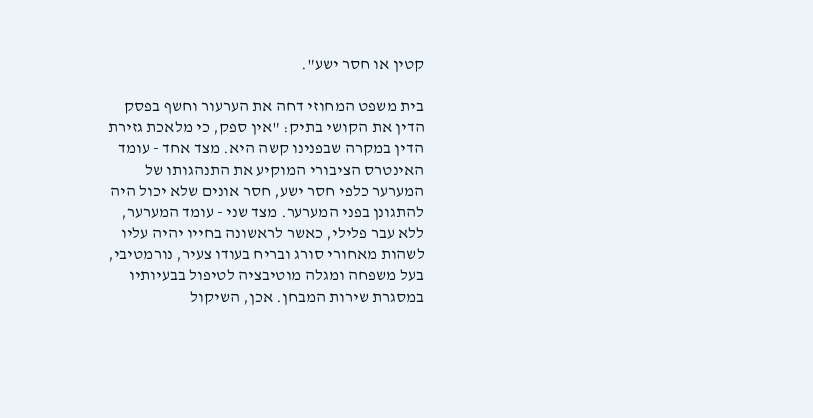קטין או חסר ישע".

בית משפט המחוזי דחה את הערעור וחשף בפסק הדין את הקושי בתיק: "אין ספק, כי מלאכת גזירת הדין במקרה שבפנינו קשה היא. מצד אחד - עומד האינטרס הציבורי המוקיע את התנהגותו של המערער כלפי חסר ישע, חסר אונים שלא יכול היה להתגונן בפני המערער. מצד שני - עומד המערער, ללא עבר פלילי, כאשר לראשונה בחייו יהיה עליו לשהות מאחורי סורג ובריח בעודו צעיר, נורמטיבי, בעל משפחה ומגלה מוטיבציה לטיפול בבעיותיו במסגרת שירות המבחן. אכן, השיקול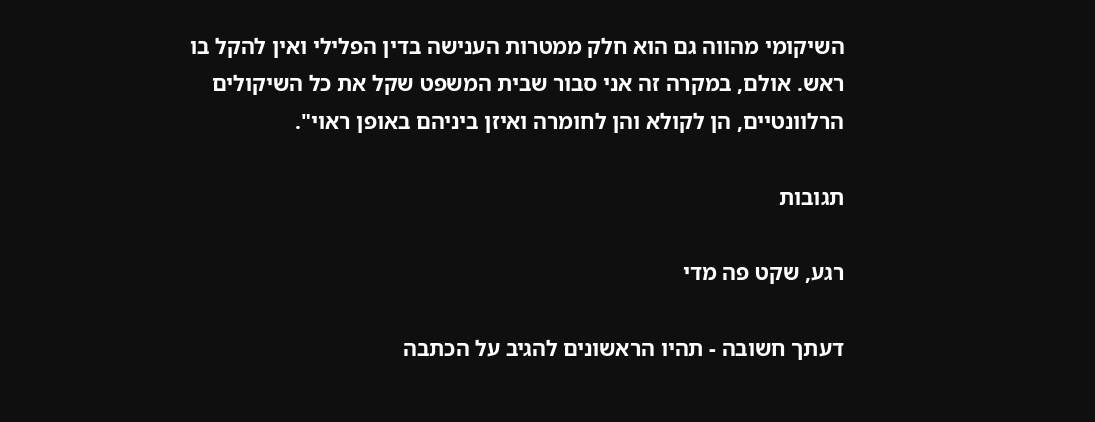השיקומי מהווה גם הוא חלק ממטרות הענישה בדין הפלילי ואין להקל בו ראש. אולם, במקרה זה אני סבור שבית המשפט שקל את כל השיקולים הרלוונטיים, הן לקולא והן לחומרה ואיזן ביניהם באופן ראוי".

תגובות

רגע, שקט פה מדי

דעתך חשובה - תהיו הראשונים להגיב על הכתבה